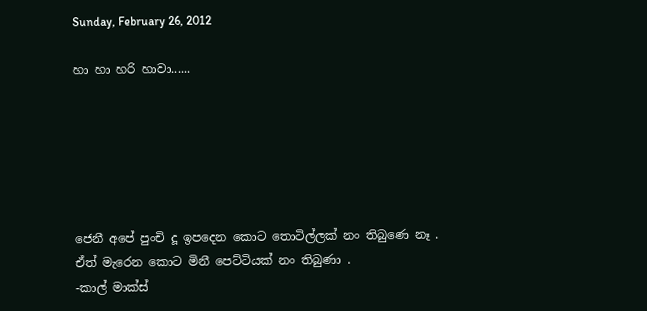Sunday, February 26, 2012

හා හා හරි හාවා......






ජෙනී අපේ පුංචි දූ ඉපදෙන කොට තොටිල්ලක් නං තිබුණෙ නෑ .
ඒත් මැරෙන කොට මිනී පෙට්ටියක් නං තිබුණා .
-කාල් මාක්ස්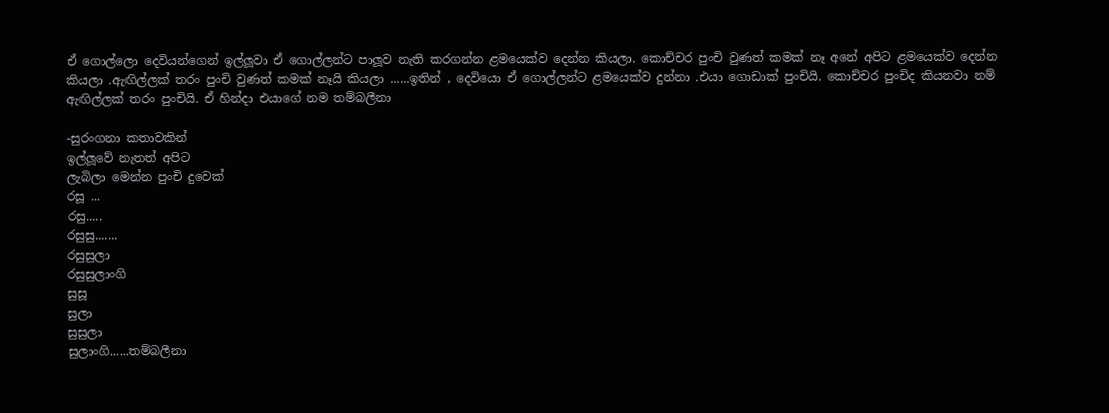ඒ ගොල්ලො දෙවියන්ගෙන් ඉල්ලූවා ඒ ගොල්ලන්ට පාලූව නැති කරගන්න ළමයෙක්ව දෙන්න කියලා. කොච්චර පුංචි වුණත් කමක් නෑ අනේ අපිට ළමයෙක්ව දෙන්න කියලා .ඇඟිල්ලක් තරං පුංචි වුණත් කමක් නෑයි කියලා ......ඉතින් , දෙවියො ඒ ගොල්ලන්ට ළමයෙක්ව දුන්නා .එයා ගොඩාක් පුංචියි. කොච්චර පුංචිද කියනවා නම් ඇඟිල්ලක් තරං පුංචියි. ඒ හින්දා එයාගේ නම තම්බලීනා

-සුරංගනා කතාවකින්
ඉල්ලූවේ නැතත් අපිට
ලැබිලා මෙන්න පුංචි දුවෙක්
රසූ ...
රසු.....
රසුසු.......
රසුසුලා
රසුසුලාංගි
සුසූ
සුලා
සුසුලා
සුලාංගි......තම්බලීනා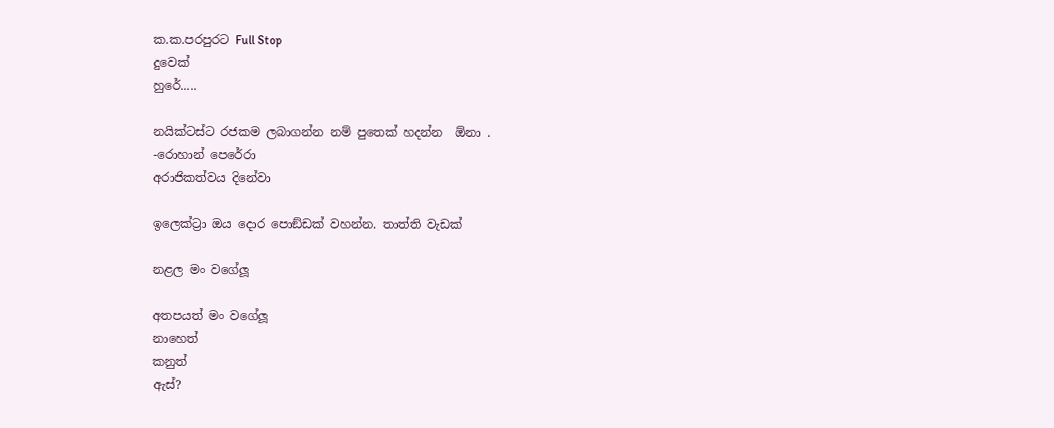ක.ක.පරපුරට Full Stop
දුවෙක්
හුරේ.....

නයික්ටස්ට රජකම ලබාගන්න නම් පුතෙක් හදන්න  ඕනා .
-රොහාන් පෙරේරා
අරාජිකත්වය දිනේවා

ඉලෙක්ට්‍රා ඔය දොර පොඞ්ඩක් වහන්න. තාත්ති වැඩක්

නළල මං වගේලූ

අතපයත් මං වගේලූ
නාහෙත්
කනුත්
ඇස්?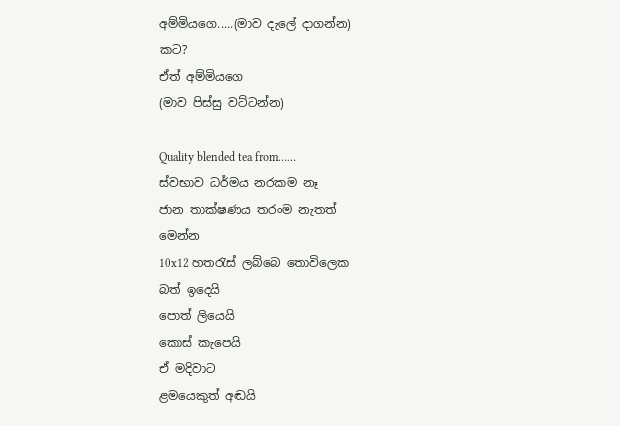අම්මියගෙ.....(මාව දැලේ දාගන්න)
කට?
ඒත් අම්මියගෙ
(මාව පිස්සු වට්ටන්න)

Quality blended tea from……
ස්වභාව ධර්මය නරකම නෑ
ජාන තාක්ෂණය තරංම නැතත්
මෙන්න
10x12 හතරැස් ලබ්බෙ තොවිලෙක
බත් ඉදෙයි
පොත් ලියෙයි
කොස් කැපෙයි
ඒ මදිවාට
ළමයෙකුත් අඬයි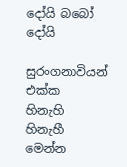දෝයි බබෝ දෝයි

සුරංගනාවියන් එක්ක
හිනැහි හිනැහී මෙන්න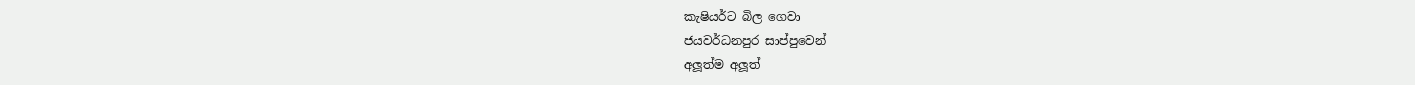කැෂියර්ට බිල ගෙවා
ජයවර්ධනපුර සාප්පුවෙන්
අලූත්ම අලූත්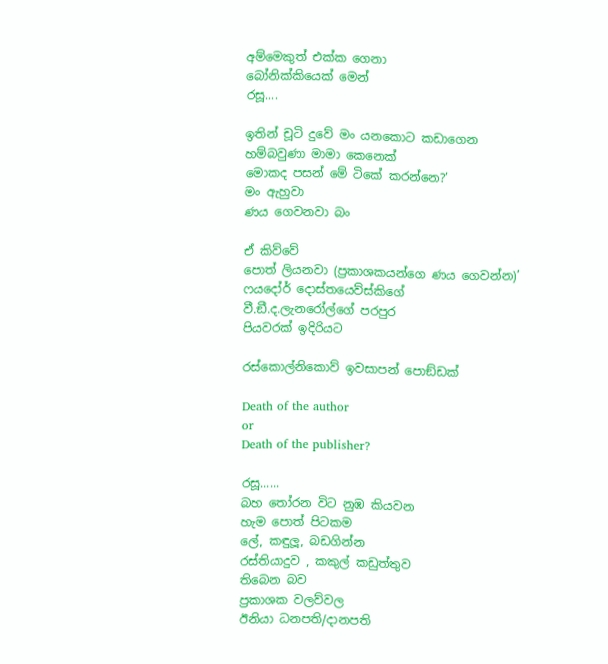අම්මෙකුත් එක්ක ගෙනා
බෝනික්කියෙක් මෙන්
රසූ....

ඉතින් චූටි දුවේ මං යනකොට කඩාගෙන
හම්බවුණා මාමා කෙනෙක්
මොකද පසන් මේ ටිකේ කරන්නෙ?’
මං ඇහුවා
ණය ගෙවනවා බං

ඒ කිව්වේ
පොත් ලියනවා (ප්‍රකාශකයන්ගෙ ණය ගෙවන්න)’
ෆයදෝර් දොස්තයෙව්ස්කිගේ
වී.ඞී.ද.ලැනරෝල්ගේ පරපුර
පියවරක් ඉදිරියට

රස්කොල්නිකොව් ඉවසාපන් පොඞ්ඩක්

Death of the author
or
Death of the publisher?

රසූ......
බහ තෝරන විට නුඹ කියවන
හැම පොත් පිටකම
ලේ, කඳුලූ, බඩගින්න
රස්තියාදුව , කකුල් කඩුත්තුව
තිබෙන බව
ප්‍රකාශක වලව්වල
ඊනියා ධනපති/දානපති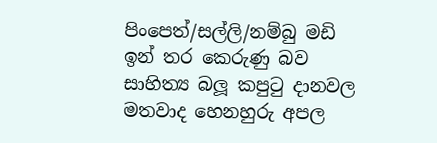පිංපෙත්/සල්ලි/නම්බු මඩි ඉන් තර කෙරුණු බව
සාහිත්‍ය බලූ කපුටු දානවල
මතවාද හෙනහුරු අපල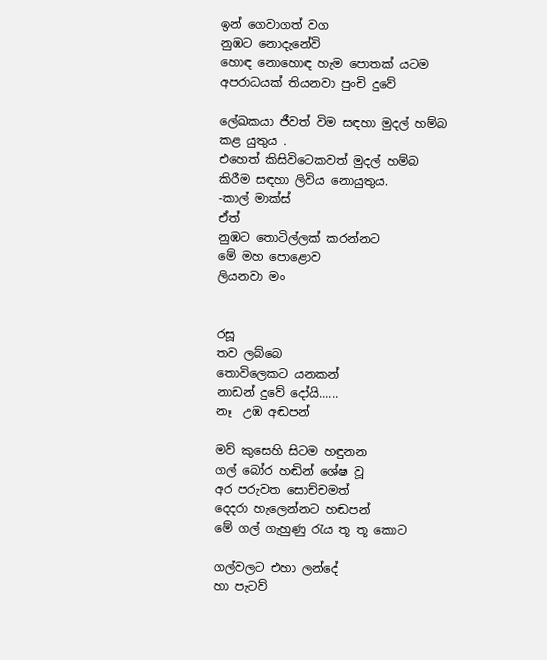ඉන් ගෙවාගත් වග
නුඹට නොදැනේවි
හොඳ නොහොඳ හැම පොතක් යටම
අපරාධයක් තියනවා පුංචි දුවේ

ලේඛකයා ජීවත් විම සඳහා මුදල් හම්බ කළ යුතුය .
එහෙත් කිසිවිටෙකවත් මුදල් හම්බ කිරීම සඳහා ලිවිය නොයුතුය.
-කාල් මාක්ස්
ඒත්
නුඹට තොටිල්ලක් කරන්නට
මේ මහ පොළොව
ලියනවා මං


රසූ
තව ලබ්බෙ
තොවිලෙකට යනකන්
නාඩන් දුවේ දෝයි......
නෑ  උඹ අඬපන්

මව් කුසෙහි සිටම හඳුනන
ගල් බෝර හඬින් ශේෂ වූ
අර පරුවත සොච්චමත්
දෙදරා හැලෙන්නට හඬපන්
මේ ගල් ගැහුණු රැය තූ තූ කොට

ගල්වලට එහා ලන්දේ
හා පැටව්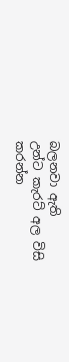බලනවා ඇති
උන්ට කැරට් අල විසි කරන්න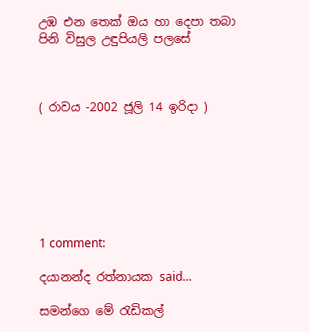උඹ එන තෙක් ඔය හා දෙපා තබා
පිනි විසුල උඳුපියලි පලසේ



( රාවය -2002 ජූලි 14 ඉරිදා )







1 comment:

දයානන්ද රත්නායක said...

සමන්ගෙ මේ රැඩිකල්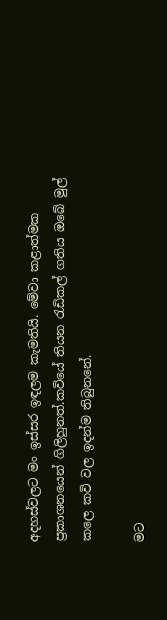අදහස්වලට මං ඉස්සර ඉඳලම කැමතියි. මේවා කළාත්මක ප්‍රකාශනයෙන් ගිලිහුනත්.කවියේ තියන රැඩිකල් ගතිය ඔබේ මුල් කලෙ කවි වල ඉදන්ම තිබුනනේ.

මට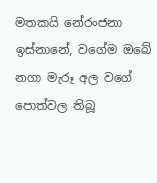මතකයි නේරංජනා ඉස්නානේ, වගේම ඔබේ නගා මැරූ අල වගේ පොත්වල තිබූ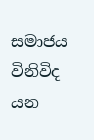සමාජය විනිවිද යන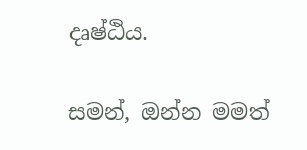දෘෂ්ඨිය.

සමන්, ඔන්න මමත්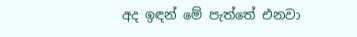අද ඉඳන් මේ පැත්තේ එනවා